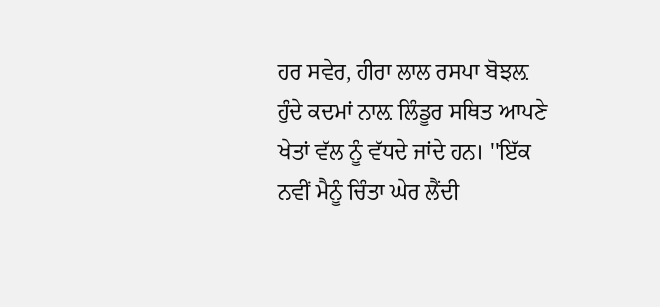ਹਰ ਸਵੇਰ, ਹੀਰਾ ਲਾਲ ਰਸਪਾ ਬੋਝਲ਼ ਹੁੰਦੇ ਕਦਮਾਂ ਨਾਲ਼ ਲਿੰਡੂਰ ਸਥਿਤ ਆਪਣੇ ਖੇਤਾਂ ਵੱਲ ਨੂੰ ਵੱਧਦੇ ਜਾਂਦੇ ਹਨ। ''ਇੱਕ ਨਵੀਂ ਮੈਨੂੰ ਚਿੰਤਾ ਘੇਰ ਲੈਂਦੀ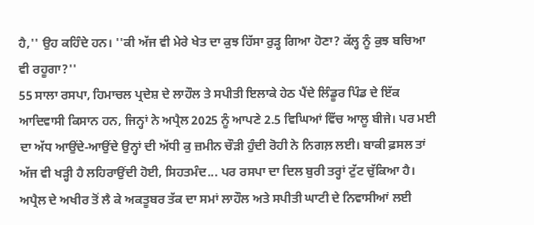ਹੈ,'' ਉਹ ਕਹਿੰਦੇ ਹਨ। ''ਕੀ ਅੱਜ ਵੀ ਮੇਰੇ ਖੇਤ ਦਾ ਕੁਝ ਹਿੱਸਾ ਰੁੜ੍ਹ ਗਿਆ ਹੋਣਾ? ਕੱਲ੍ਹ ਨੂੰ ਕੁਝ ਬਚਿਆ ਵੀ ਰਹੂਗਾ?''
55 ਸਾਲਾ ਰਸਪਾ, ਹਿਮਾਚਲ ਪ੍ਰਦੇਸ਼ ਦੇ ਲਾਹੌਲ ਤੇ ਸਪੀਤੀ ਇਲਾਕੇ ਹੇਠ ਪੈਂਦੇ ਲਿੰਡੂਰ ਪਿੰਡ ਦੇ ਇੱਕ ਆਦਿਵਾਸੀ ਕਿਸਾਨ ਹਨ, ਜਿਨ੍ਹਾਂ ਨੇ ਅਪ੍ਰੈਲ 2025 ਨੂੰ ਆਪਣੇ 2.5 ਵਿਘਿਆਂ ਵਿੱਚ ਆਲੂ ਬੀਜੇ। ਪਰ ਮਈ ਦਾ ਅੱਧ ਆਉਂਦੇ-ਆਉਂਦੇ ਉਨ੍ਹਾਂ ਦੀ ਅੱਧੀ ਕੁ ਜ਼ਮੀਨ ਚੌੜੀ ਹੁੰਦੀ ਰੋਹੀ ਨੇ ਨਿਗਲ਼ ਲਈ। ਬਾਕੀ ਫ਼ਸਲ ਤਾਂ ਅੱਜ ਵੀ ਖੜ੍ਹੀ ਹੈ ਲਹਿਰਾਉਂਦੀ ਹੋਈ, ਸਿਹਤਮੰਦ... ਪਰ ਰਸਪਾ ਦਾ ਦਿਲ ਬੁਰੀ ਤਰ੍ਹਾਂ ਟੁੱਟ ਚੁੱਕਿਆ ਹੈ।
ਅਪ੍ਰੈਲ ਦੇ ਅਖੀਰ ਤੋਂ ਲੈ ਕੇ ਅਕਤੂਬਰ ਤੱਕ ਦਾ ਸਮਾਂ ਲਾਹੌਲ ਅਤੇ ਸਪੀਤੀ ਘਾਟੀ ਦੇ ਨਿਵਾਸੀਆਂ ਲਈ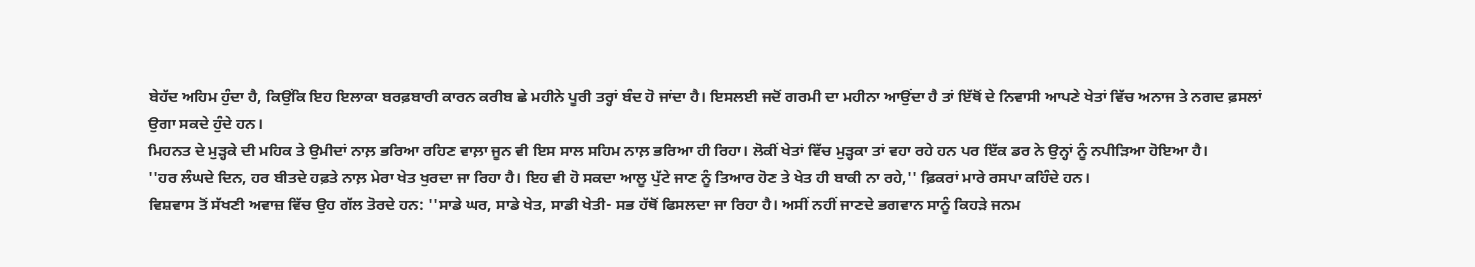ਬੇਹੱਦ ਅਹਿਮ ਹੁੰਦਾ ਹੈ, ਕਿਉਂਕਿ ਇਹ ਇਲਾਕਾ ਬਰਫ਼ਬਾਰੀ ਕਾਰਨ ਕਰੀਬ ਛੇ ਮਹੀਨੇ ਪੂਰੀ ਤਰ੍ਹਾਂ ਬੰਦ ਹੋ ਜਾਂਦਾ ਹੈ। ਇਸਲਈ ਜਦੋਂ ਗਰਮੀ ਦਾ ਮਹੀਨਾ ਆਉਂਦਾ ਹੈ ਤਾਂ ਇੱਥੋਂ ਦੇ ਨਿਵਾਸੀ ਆਪਣੇ ਖੇਤਾਂ ਵਿੱਚ ਅਨਾਜ ਤੇ ਨਗਦ ਫ਼ਸਲਾਂ ਉਗਾ ਸਕਦੇ ਹੁੰਦੇ ਹਨ।
ਮਿਹਨਤ ਦੇ ਮੁੜ੍ਹਕੇ ਦੀ ਮਹਿਕ ਤੇ ਉਮੀਦਾਂ ਨਾਲ਼ ਭਰਿਆ ਰਹਿਣ ਵਾਲ਼ਾ ਜੂਨ ਵੀ ਇਸ ਸਾਲ ਸਹਿਮ ਨਾਲ਼ ਭਰਿਆ ਹੀ ਰਿਹਾ। ਲੋਕੀਂ ਖੇਤਾਂ ਵਿੱਚ ਮੁੜ੍ਹਕਾ ਤਾਂ ਵਹਾ ਰਹੇ ਹਨ ਪਰ ਇੱਕ ਡਰ ਨੇ ਉਨ੍ਹਾਂ ਨੂੰ ਨਪੀੜਿਆ ਹੋਇਆ ਹੈ।
''ਹਰ ਲੰਘਦੇ ਦਿਨ, ਹਰ ਬੀਤਦੇ ਹਫ਼ਤੇ ਨਾਲ਼ ਮੇਰਾ ਖੇਤ ਖੁਰਦਾ ਜਾ ਰਿਹਾ ਹੈ। ਇਹ ਵੀ ਹੋ ਸਕਦਾ ਆਲੂ ਪੁੱਟੇ ਜਾਣ ਨੂੰ ਤਿਆਰ ਹੋਣ ਤੇ ਖੇਤ ਹੀ ਬਾਕੀ ਨਾ ਰਹੇ,'' ਫ਼ਿਕਰਾਂ ਮਾਰੇ ਰਸਪਾ ਕਹਿੰਦੇ ਹਨ।
ਵਿਸ਼ਵਾਸ ਤੋਂ ਸੱਖਣੀ ਅਵਾਜ਼ ਵਿੱਚ ਉਹ ਗੱਲ ਤੋਰਦੇ ਹਨ: ''ਸਾਡੇ ਘਰ, ਸਾਡੇ ਖੇਤ, ਸਾਡੀ ਖੇਤੀ- ਸਭ ਹੱਥੋਂ ਫਿਸਲਦਾ ਜਾ ਰਿਹਾ ਹੈ। ਅਸੀਂ ਨਹੀਂ ਜਾਣਦੇ ਭਗਵਾਨ ਸਾਨੂੰ ਕਿਹੜੇ ਜਨਮ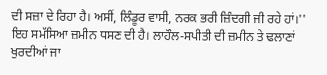ਦੀ ਸਜ਼ਾ ਦੇ ਰਿਹਾ ਹੈ। ਅਸੀਂ, ਲਿੰਡੂਰ ਵਾਸੀ, ਨਰਕ ਭਰੀ ਜ਼ਿੰਦਗੀ ਜੀ ਰਹੇ ਹਾਂ।''
ਇਹ ਸਮੱਸਿਆ ਜ਼ਮੀਨ ਧਸਣ ਦੀ ਹੈ। ਲਾਹੌਲ-ਸਪੀਤੀ ਦੀ ਜ਼ਮੀਨ ਤੇ ਢਲਾਣਾਂ ਖੁਰਦੀਆਂ ਜਾ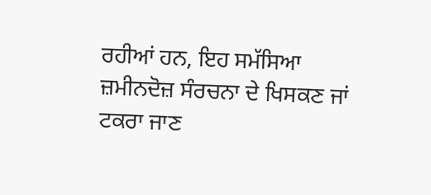ਰਹੀਆਂ ਹਨ, ਇਹ ਸਮੱਸਿਆ ਜ਼ਮੀਨਦੋਜ਼ ਸੰਰਚਨਾ ਦੇ ਖਿਸਕਣ ਜਾਂ ਟਕਰਾ ਜਾਣ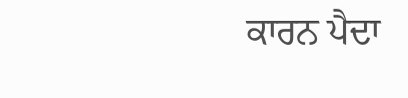ਕਾਰਨ ਪੈਦਾ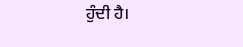ਹੁੰਦੀ ਹੈ।